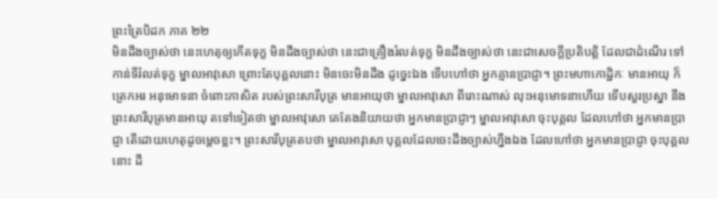ព្រះត្រៃបិដក ភាគ ២២
មិនដឹងច្បាស់ថា នេះហេតុឲ្យកើតទុក្ខ មិនដឹងច្បាស់ថា នេះជាគ្រឿងរំលត់ទុក្ខ មិនដឹងច្បាស់ថា នេះជាសេចក្តីប្រតិបត្តិ ដែលជាដំណើរ ទៅកាន់ទីរំលត់ទុក្ខ ម្នាលអាវុសោ ព្រោះតែបុគ្គលនោះ មិនចេះមិនដឹង ដូច្នេះឯង ទើបហៅថា អ្នកគ្មានប្រាជ្ញា។ ព្រះមហាកោដ្ឋិកៈ មានអាយុ ក៏ត្រេកអរ អនុមោទនា ចំពោះភាសិត របស់ព្រះសារីបុត្រ មានអាយុថា ម្នាលអាវុសោ ពីរោះណាស់ លុះអនុមោទនាហើយ ទើបសួរប្រស្នា នឹងព្រះសារីបុត្រមានអាយុ តទៅទៀតថា ម្នាលអាវុសោ គេតែងនិយាយថា អ្នកមានប្រាជ្ញាៗ ម្នាលអាវុសោ ចុះបុគ្គល ដែលហៅថា អ្នកមានប្រាជ្ញា តើដោយហេតុដូចម្តេចខ្លះ។ ព្រះសារីបុត្រតបថា ម្នាលអាវុសោ បុគ្គលដែលចេះដឹងច្បាស់ហ្នឹងឯង ដែលហៅថា អ្នកមានប្រាជ្ញា ចុះបុគ្គលនោះ ដឹ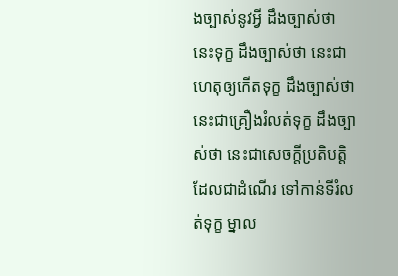ងច្បាស់នូវអ្វី ដឹងច្បាស់ថា នេះទុក្ខ ដឹងច្បាស់ថា នេះជាហេតុឲ្យកើតទុក្ខ ដឹងច្បាស់ថា នេះជាគ្រឿងរំលត់ទុក្ខ ដឹងច្បាស់ថា នេះជាសេចក្តីប្រតិបត្តិ ដែលជាដំណើរ ទៅកាន់ទីរំលត់ទុក្ខ ម្នាល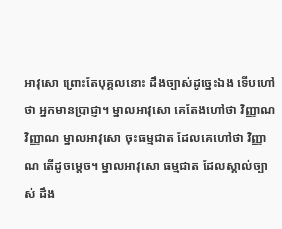អាវុសោ ព្រោះតែបុគ្គលនោះ ដឹងច្បាស់ដូច្នេះឯង ទើបហៅថា អ្នកមានប្រាជ្ញា។ ម្នាលអាវុសោ គេតែងហៅថា វិញ្ញាណ វិញ្ញាណ ម្នាលអាវុសោ ចុះធម្មជាត ដែលគេហៅថា វិញ្ញាណ តើដូចម្តេច។ ម្នាលអាវុសោ ធម្មជាត ដែលស្គាល់ច្បាស់ ដឹង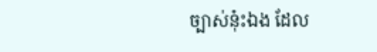ច្បាស់នុ៎ះឯង ដែល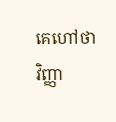គេហៅថា វិញ្ញា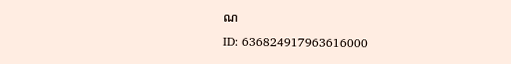ណ
ID: 636824917963616000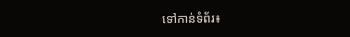ទៅកាន់ទំព័រ៖